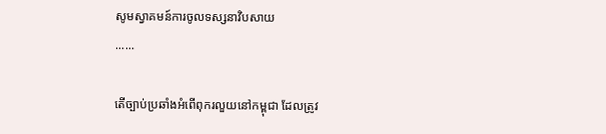សូមស្វាគមន៍ការចូលទស្សនាវិបសាយ
......

តើច្បាប់ប្រឆាំងអំពើពុករលួយនៅកម្ពុជា ដែលត្រូវ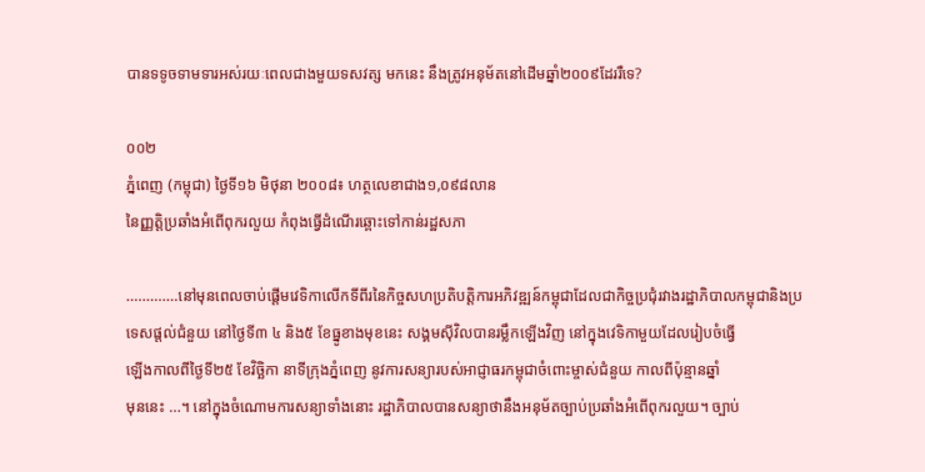បានទទូចទាមទារអស់រយៈពេលជាងមួយទសវត្ស មកនេះ នឹងត្រូវអនុម័តនៅដើមឆ្នាំ២០០៩ដែររឺទេ?

០០២
ភ្នំពេញ (កម្ពុជា) ថ្ងៃទី១៦ មិថុនា ២០០៨៖ ហត្ថលេខាជាង១,០៩៨លាន
នៃញ្ញត្តិប្រឆាំងអំពើពុករលួយ កំពុងធ្វើដំណើរឆ្ពោះទៅកាន់រដ្ឋសភា

.............នៅមុនពេលចាប់ផ្តើមវេទិកាលើកទីពីរនៃកិច្ចសហប្រតិបត្តិការអភិវឌ្ឍន៍កម្ពុជាដែលជាកិច្ចប្រជុំរវាងរដ្ឋាភិបាលកម្ពុជានិងប្រ
ទេសផ្តល់ជំនួយ នៅថ្ងៃទី៣ ៤ និង៥ ខែធ្នូខាងមុខនេះ សង្គមស៊ីវិលបានរម្លឹកឡើងវិញ នៅក្នុងវេទិកាមួយដែលរៀបចំធ្វើ
ឡើងកាលពីថ្ងៃទី២៥ ខែវិច្ឆិកា នាទីក្រុងភ្នំពេញ នូវការសន្យារបស់អាជ្ញាធរកម្ពុជាចំពោះម្ចាស់ជំនួយ កាលពីប៉ុន្មានឆ្នាំ
មុននេះ ...។ នៅក្នុងចំណោមការសន្យាទាំងនោះ រដ្ឋាភិបាលបានសន្យាថានឹងអនុម័តច្បាប់ប្រឆាំងអំពើពុករលួយ។ ច្បាប់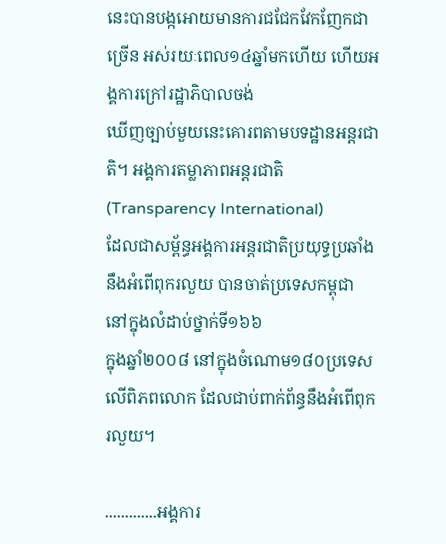នេះបានបង្កអោយមានការជជែកវែកញែកជាច្រើន អស់រយៈពេល១៤ឆ្នាំមកហើយ ហើយអង្គការក្រៅរដ្ឋាភិបាលចង់
ឃើញច្បាប់មួយនេះគោរពតាមបទដ្ឋានអន្តរជាតិ។ អង្គការតម្លាភាពអន្តរជាតិ (Transparency International)
ដែលជាសម្ព័ន្ធអង្គការអន្តរជាតិប្រយុទ្ធប្រឆាំងនឹងអំពើពុករលួយ បានចាត់ប្រទេសកម្ពុជា នៅក្នុងលំដាប់ថ្នាក់ទី១៦៦
ក្នុងឆ្នាំ២០០៨ នៅក្នុងចំណោម១៨០ប្រទេសលើពិភពលោក ដែលជាប់ពាក់ព័ន្ធនឹងអំពើពុករលួយ។

.............អង្គការ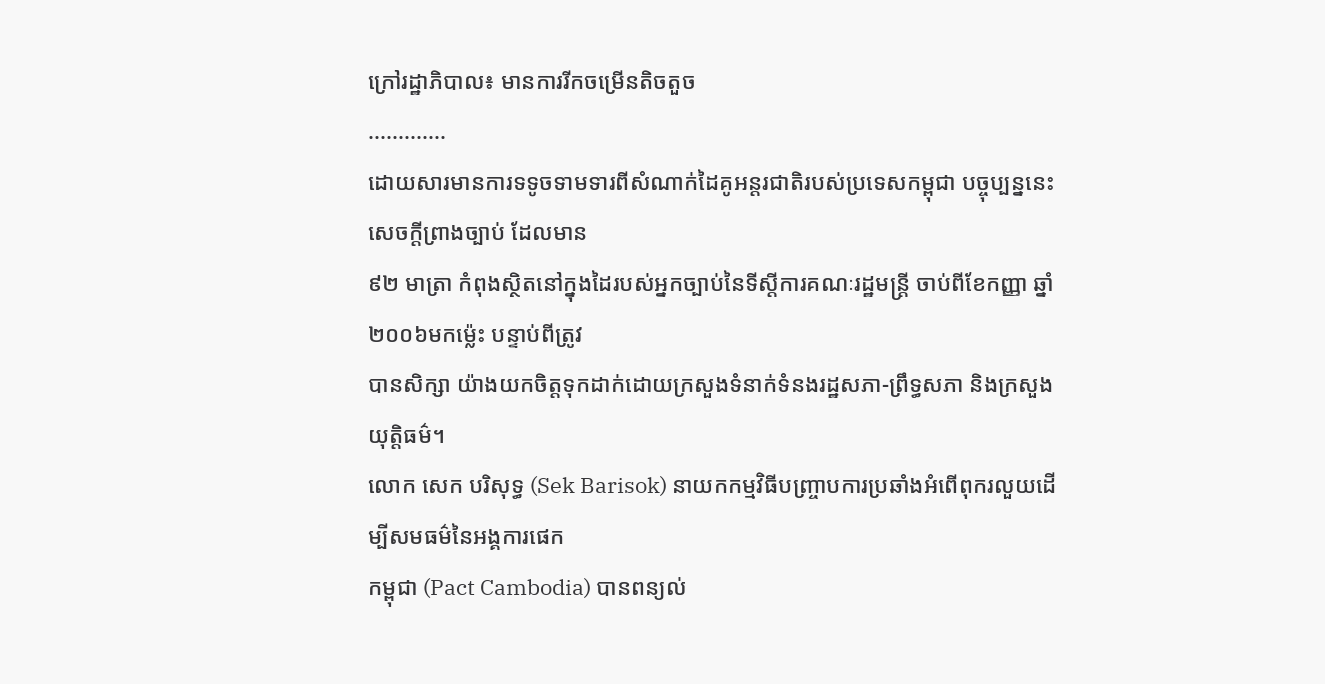ក្រៅរដ្ឋាភិបាល៖ មានការរីកចម្រើនតិចតួច
.............
ដោយសារមានការទទូចទាមទារពីសំណាក់ដៃគូអន្តរជាតិរបស់ប្រទេសកម្ពុជា បច្ចុប្បន្ននេះ សេចក្តីព្រាងច្បាប់ ដែលមាន
៩២ មាត្រា កំពុងស្ថិតនៅក្នុងដៃរបស់អ្នកច្បាប់នៃទីស្តីការគណៈរដ្ឋមន្រ្តី ចាប់ពីខែកញ្ញា ឆ្នាំ២០០៦មកម្ល៉េះ បន្ទាប់ពីត្រូវ
បានសិក្សា យ៉ាងយកចិត្តទុកដាក់ដោយក្រសួងទំនាក់ទំនងរដ្ឋសភា-ព្រឹទ្ធសភា និងក្រសួងយុត្តិធម៌។
លោក សេក បរិសុទ្ធ (Sek Barisok) នាយកកម្មវិធីបញ្ច្រាបការប្រឆាំងអំពើពុករលួយដើម្បីសមធម៌នៃអង្គការផេក
កម្ពុជា (Pact Cambodia) បានពន្យល់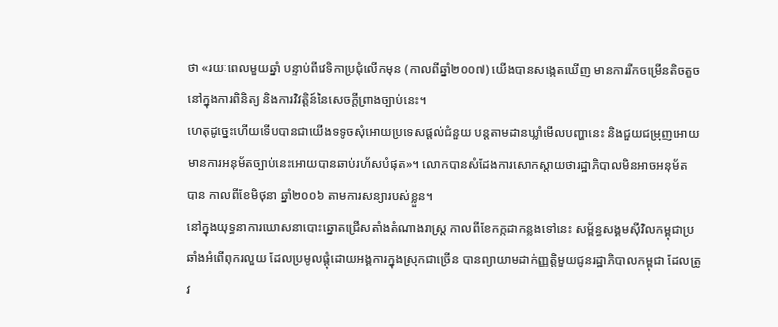ថា «រយៈពេលមួយឆ្នាំ បន្ទាប់ពីវេទិកាប្រជុំលើកមុន (កាលពីឆ្នាំ២០០៧) យើងបានសង្កេតឃើញ មានការរីកចម្រើនតិចតួច នៅក្នុងការពិនិត្យ និងការវិវត្តិន៍នៃសេចក្តីព្រាងច្បាប់នេះ។
ហេតុដូច្នេះហើយទើបបានជាយើងទទូចសុំអោយប្រទេសផ្តល់ជំនួយ បន្តតាមដានឃ្លាំមើលបញ្ហានេះ និងជួយជម្រុញអោយ
មានការអនុម័តច្បាប់នេះអោយបានឆាប់រហ័សបំផុត»។ លោកបានសំដែងការសោកស្តាយថារដ្ឋាភិបាលមិនអាចអនុម័ត
បាន កាលពីខែមិថុនា ឆ្នាំ២០០៦ តាមការសន្យារបស់ខ្លួន។
នៅក្នុងយុទ្ធនាការឃោសនាបោះឆ្នោតជ្រើសតាំងតំណាងរាស្រ្ត កាលពីខែកក្កដាកន្លងទៅនេះ សម្ព័ន្ធសង្គមស៊ីវិលកម្ពុជាប្រ
ឆាំងអំពើពុករលួយ ដែលប្រមូលផ្តុំដោយអង្គការក្នុងស្រុកជាច្រើន បានព្យាយាមដាក់ញ្ញត្តិមួយជូនរដ្ឋាភិបាលកម្ពុជា ដែលត្រូវ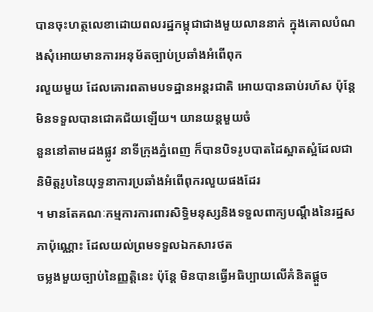បានចុះហត្ថលេខាដោយពលរដ្ឋកម្ពុជាជាងមួយលាននាក់ ក្នុងគោលបំណងសុំអោយមានការអនុម័តច្បាប់ប្រឆាំងអំពើពុក
រលួយមួយ ដែលគោរពតាមបទដ្ឋានអន្តរជាតិ អោយបានឆាប់រហ័ស ប៉ុន្តែមិនទទួលបានជោគជ័យឡើយ។ យានយន្តមួយចំ
នួននៅតាមដងផ្លូវ នាទីក្រុងភ្នំពេញ ក៏បានបិទរូបបាតដៃស្អាតសំ្អដែលជានិមិត្តរូបនៃយុទ្ធនាការប្រឆាំងអំពើពុករលួយផងដែរ
។ មានតែគណៈកម្មការការពារសិទ្ធិមនុស្សនិងទទួលពាក្យបណ្តឹងនៃរដ្ឋសភាប៉ុណ្ណោះ ដែលយល់ព្រមទទួលឯកសារថត
ចម្លងមួយច្បាប់នៃញ្ញត្តិនេះ ប៉ុន្តែ មិនបានធ្វើអធិប្បាយលើគំនិតផ្តួច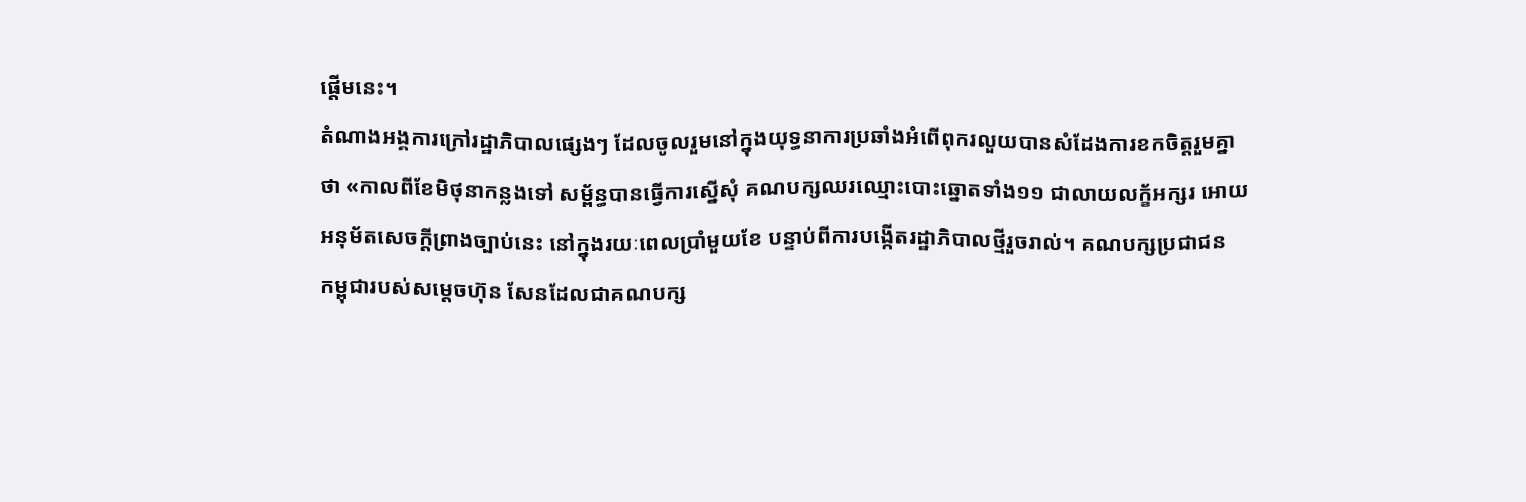ផ្តើមនេះ។
តំណាងអង្គការក្រៅរដ្ឋាភិបាលផ្សេងៗ ដែលចូលរួមនៅក្នុងយុទ្ធនាការប្រឆាំងអំពើពុករលួយបានសំដែងការខកចិត្តរួមគ្នា
ថា «កាលពីខែមិថុនាកន្លងទៅ សម្ព័ន្ធបានធ្វើការស្នើសុំ គណបក្សឈរឈ្មោះបោះឆ្នោតទាំង១១ ជាលាយលក្ខ័អក្សរ អោយ
អនុម័តសេចក្តីព្រាងច្បាប់នេះ នៅក្នុងរយៈពេលប្រាំមួយខែ បន្ទាប់ពីការបង្កើតរដ្ឋាភិបាលថ្មីរួចរាល់។ គណបក្សប្រជាជន
កម្ពុជារបស់សម្តេចហ៊ុន សែនដែលជាគណបក្ស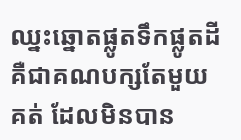ឈ្នះឆ្នោតផ្លូតទឹកផ្លូតដី គឺជាគណបក្សតែមួយគត់ ដែលមិនបាន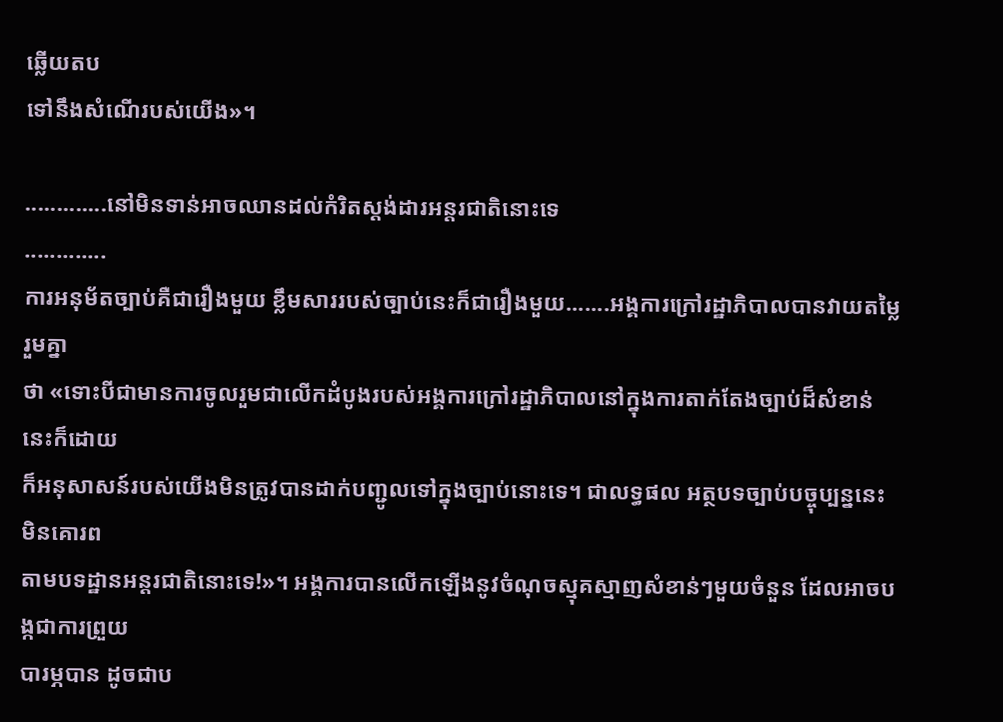ឆ្លើយតប
ទៅនឹងសំណើរបស់យើង»។

.............នៅមិនទាន់អាចឈានដល់កំរិតស្តង់ដារអន្តរជាតិនោះទេ
.............
ការអនុម័តច្បាប់គឺជារឿងមួយ ខ្លឹមសាររបស់ច្បាប់នេះក៏ជារឿងមួយ.......អង្គការក្រៅរដ្ឋាភិបាលបានវាយតម្លៃរួមគ្នា
ថា «ទោះបីជាមានការចូលរួមជាលើកដំបូងរបស់អង្គការក្រៅរដ្ឋាភិបាលនៅក្នុងការតាក់តែងច្បាប់ដ៏សំខាន់នេះក៏ដោយ
ក៏អនុសាសន៍របស់យើងមិនត្រូវបានដាក់បញ្ជូលទៅក្នុងច្បាប់នោះទេ។ ជាលទ្ធផល អត្ថបទច្បាប់បច្ចុប្បន្ននេះមិនគោរព
តាមបទដ្ឋានអន្តរជាតិនោះទេ!»។ អង្គការបានលើកឡើងនូវចំណុចស្មុគស្មាញសំខាន់ៗមួយចំនួន ដែលអាចបង្កជាការព្រួយ
បារម្ភបាន ដូចជាប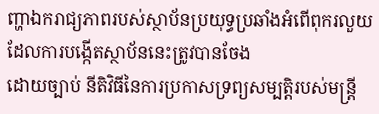ញ្ហាឯករាជ្យភាពរបស់ស្ថាប័នប្រយុទ្ធប្រឆាំងអំពើពុករលួយ ដែលការបង្កើតស្ថាប័ននេះត្រូវបានចែង
ដោយច្បាប់ នីតិវិធីនៃការប្រកាសទ្រព្យសម្បត្តិរបស់មន្រ្តី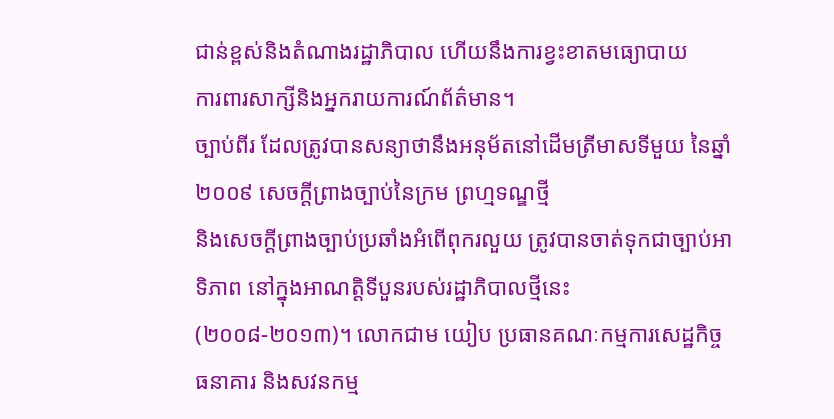ជាន់ខ្ពស់និងតំណាងរដ្ឋាភិបាល ហើយនឹងការខ្វះខាតមធ្យោបាយ
ការពារសាក្សីនិងអ្នករាយការណ៍ព័ត៌មាន។
ច្បាប់ពីរ ដែលត្រូវបានសន្យាថានឹងអនុម័តនៅដើមត្រីមាសទីមួយ នៃឆ្នាំ២០០៩ សេចក្តីព្រាងច្បាប់នៃក្រម ព្រហ្មទណ្ឌថ្មី
និងសេចក្តីព្រាងច្បាប់ប្រឆាំងអំពើពុករលួយ ត្រូវបានចាត់ទុកជាច្បាប់អាទិភាព នៅក្នុងអាណត្តិទីបួនរបស់រដ្ឋាភិបាលថ្មីនេះ
(២០០៨-២០១៣)។ លោកជាម យៀប ប្រធានគណៈកម្មការសេដ្ឋកិច្ច ធនាគារ និងសវនកម្ម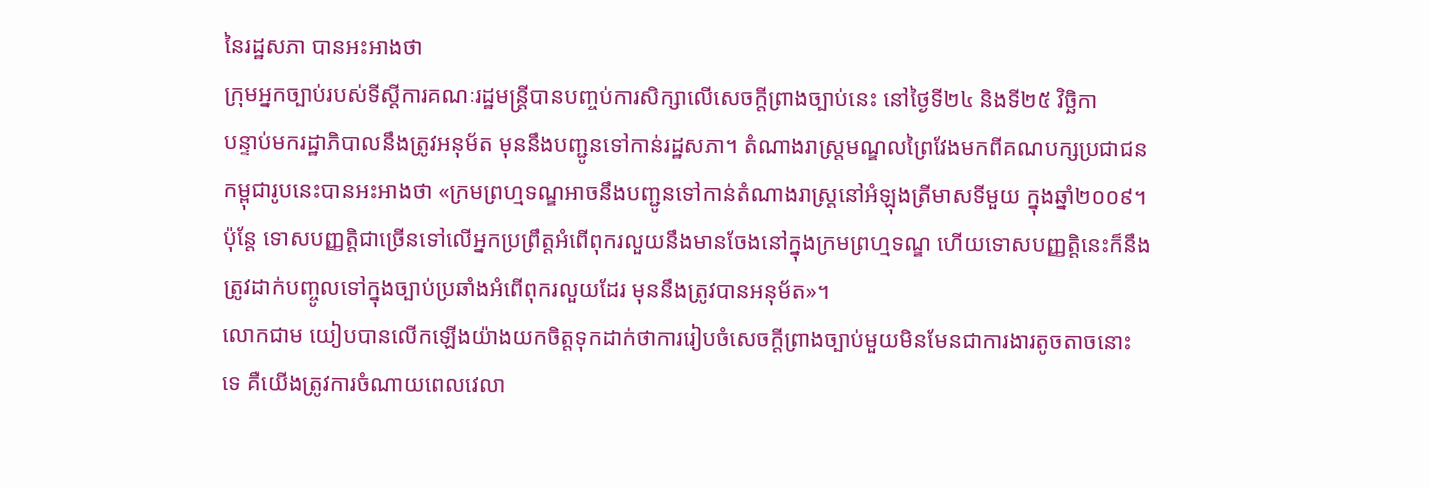នៃរដ្ឋសភា បានអះអាងថា
ក្រុមអ្នកច្បាប់របស់ទីស្តីការគណៈរដ្ឋមន្រ្តីបានបញ្ចប់ការសិក្សាលើសេចក្តីព្រាងច្បាប់នេះ នៅថ្ងៃទី២៤ និងទី២៥ វិច្ឆិកា
បន្ទាប់មករដ្ឋាភិបាលនឹងត្រូវអនុម័ត មុននឹងបញ្ជូនទៅកាន់រដ្ឋសភា។ តំណាងរាស្រ្តមណ្ឌលព្រៃវែងមកពីគណបក្សប្រជាជន
កម្ពុជារូបនេះបានអះអាងថា «ក្រមព្រហ្មទណ្ឌអាចនឹងបញ្ជូនទៅកាន់តំណាងរាស្រ្តនៅអំឡុងត្រីមាសទីមួយ ក្នុងឆ្នាំ២០០៩។
ប៉ុន្តែ ទោសបញ្ញត្តិជាច្រើនទៅលើអ្នកប្រព្រឹត្តអំពើពុករលួយនឹងមានចែងនៅក្នុងក្រមព្រហ្មទណ្ឌ ហើយទោសបញ្ញត្តិនេះក៏នឹង
ត្រូវដាក់បញ្ចូលទៅក្នុងច្បាប់ប្រឆាំងអំពើពុករលួយដែរ មុននឹងត្រូវបានអនុម័ត»។
លោកជាម យៀបបានលើកឡើងយ៉ាងយកចិត្តទុកដាក់ថាការរៀបចំសេចក្តីព្រាងច្បាប់មួយមិនមែនជាការងារតូចតាចនោះ
ទេ គឺយើងត្រូវការចំណាយពេលវេលា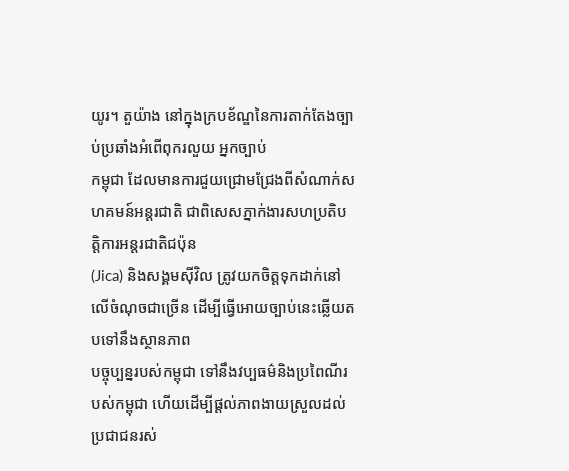យូរ។ តួយ៉ាង នៅក្នុងក្របខ័ណ្ឌនៃការតាក់តែងច្បាប់ប្រឆាំងអំពើពុករលួយ អ្នកច្បាប់
កម្ពុជា ដែលមានការជួយជ្រោមជ្រែងពីសំណាក់សហគមន៍អន្តរជាតិ ជាពិសេសភ្នាក់ងារសហប្រតិបត្តិការអន្តរជាតិជប៉ុន
(Jica) និងសង្គមស៊ីវិល ត្រូវយកចិត្តទុកដាក់នៅលើចំណុចជាច្រើន ដើម្បីធ្វើអោយច្បាប់នេះឆ្លើយតបទៅនឹងស្ថានភាព
បច្ចុប្បន្នរបស់កម្ពុជា ទៅនឹងវប្បធម៌និងប្រពៃណីរបស់កម្ពុជា ហើយដើម្បីផ្តល់ភាពងាយស្រួលដល់ប្រជាជនរស់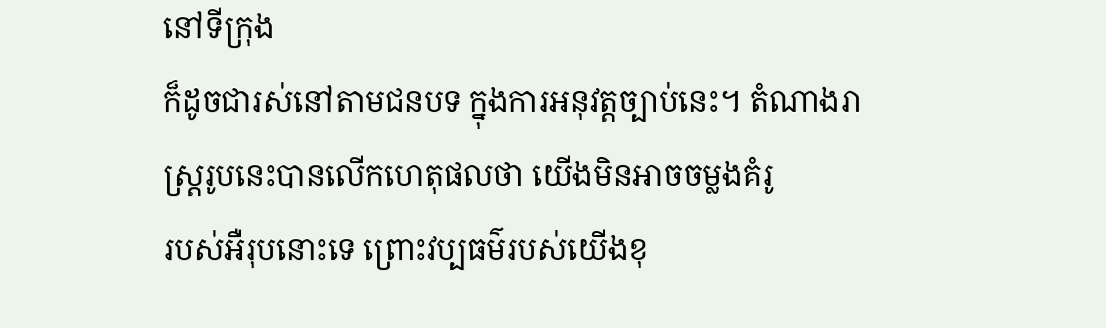នៅទីក្រុង
ក៏ដូចជារស់នៅតាមជនបទ ក្នុងការអនុវត្តច្បាប់នេះ។ តំណាងរាស្រ្តរូបនេះបានលើកហេតុផលថា យើងមិនអាចចម្លងគំរូ
របស់អឺរុបនោះទេ ព្រោះវប្បធម៌របស់យើងខុ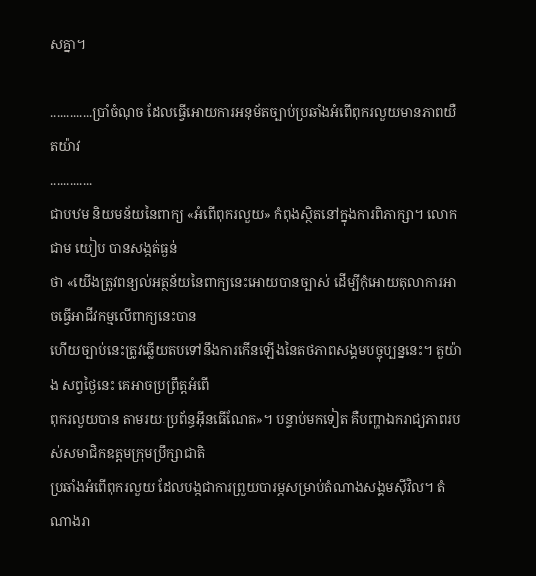សគ្នា។

.............ប្រាំចំណុច ដែលធ្វើអោយការអនុម័តច្បាប់ប្រឆាំងអំពើពុករលួយមានភាពយឺតយ៉ាវ
.............
ជាបឋម និយមន័យនៃពាក្យ «អំពើពុករលួយ» កំពុងស្ថិតនៅក្នុងការពិភាក្សា។ លោកជាម យៀប បានសង្កត់ធ្ងន់
ថា «យើងត្រូវពន្យល់អត្ថន័យនៃពាក្យនេះអោយបានច្បាស់ ដើម្បីកុំអោយតុលាការអាចធ្វើអាជីវកម្មលើពាក្យនេះបាន
ហើយច្បាប់នេះត្រូវឆ្លើយតបទៅនឹងការកើនឡើងនៃតថភាពសង្គមបច្ចុប្បន្ននេះ។ តួយ៉ាង សព្វថ្ងៃនេះ គេអាចប្រព្រឹត្តអំពើ
ពុករលួយបាន តាមរយៈប្រព័ន្ធអ៊ីនធើណែត»។ បន្ទាប់មកទៀត គឺបញ្ហាឯករាជ្យភាពរបស់សមាជិកឧត្តមក្រុមប្រឹក្សាជាតិ
ប្រឆាំងអំពើពុករលួយ ដែលបង្កជាការព្រួយបារម្ភសម្រាប់តំណាងសង្គមស៊ីវិល។ តំណាងរា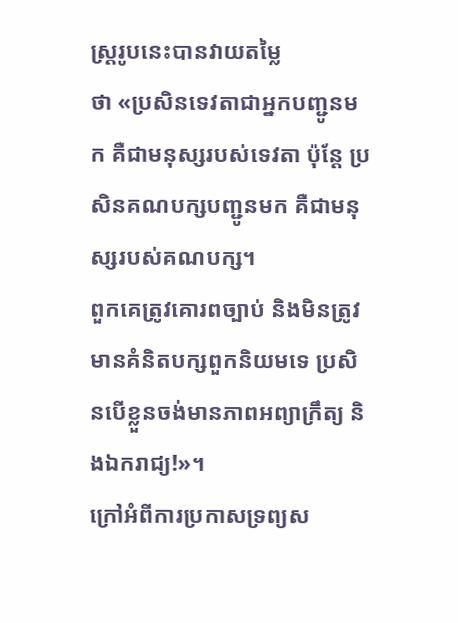ស្រ្តរូបនេះបានវាយតម្លៃ
ថា «ប្រសិនទេវតាជាអ្នកបញ្ជូនមក គឺជាមនុស្សរបស់ទេវតា ប៉ុន្តែ ប្រសិនគណបក្សបញ្ជូនមក គឺជាមនុស្សរបស់គណបក្ស។
ពួកគេត្រូវគោរពច្បាប់ និងមិនត្រូវមានគំនិតបក្សពួកនិយមទេ ប្រសិនបើខ្លួនចង់មានភាពអព្យាក្រឹត្យ និងឯករាជ្យ!»។
ក្រៅអំពីការប្រកាសទ្រព្យស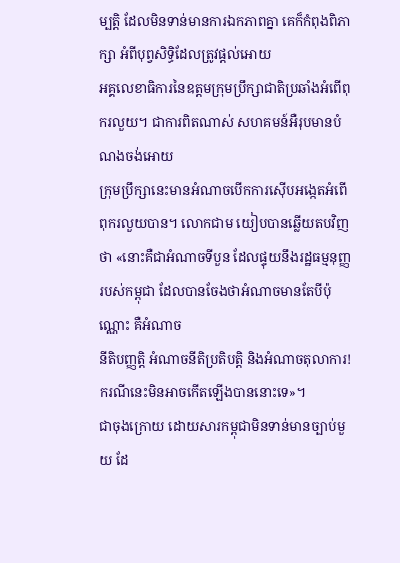ម្បត្តិ ដែលមិនទាន់មានការឯកភាពគ្នា គេក៏កំពុងពិភាក្សា អំពីបុព្វសិទ្ធិដែលត្រូវផ្តល់អោយ
អគ្គលេខាធិការនៃឧត្តមក្រុមប្រឹក្សាជាតិប្រឆាំងអំពើពុករលួយ។ ជាការពិតណាស់ សហគមន៍អឺរុបមានបំណងចង់អោយ
ក្រុមប្រឹក្សានេះមានអំណាចបើកការស៊ើបអង្កេតអំពើពុករលួយបាន។ លោកជាម យៀបបានឆ្លើយតបវិញ
ថា «នោះគឺជាអំណាចទីបួន ដែលផ្ទុយនឹងរដ្ឋធម្មនុញ្ញរបស់កម្ពុជា ដែលបានចែងថាអំណាចមានតែបីប៉ុណ្ណោះ គឺអំណាច
នីតិបញ្ញត្តិ អំណាចនីតិប្រតិបត្តិ និងអំណាចតុលាការ! ករណីនេះមិនអាចកើតឡើងបាននោះទេ»។
ជាចុងក្រោយ ដោយសារកម្ពុជាមិនទាន់មានច្បាប់មួយ ដែ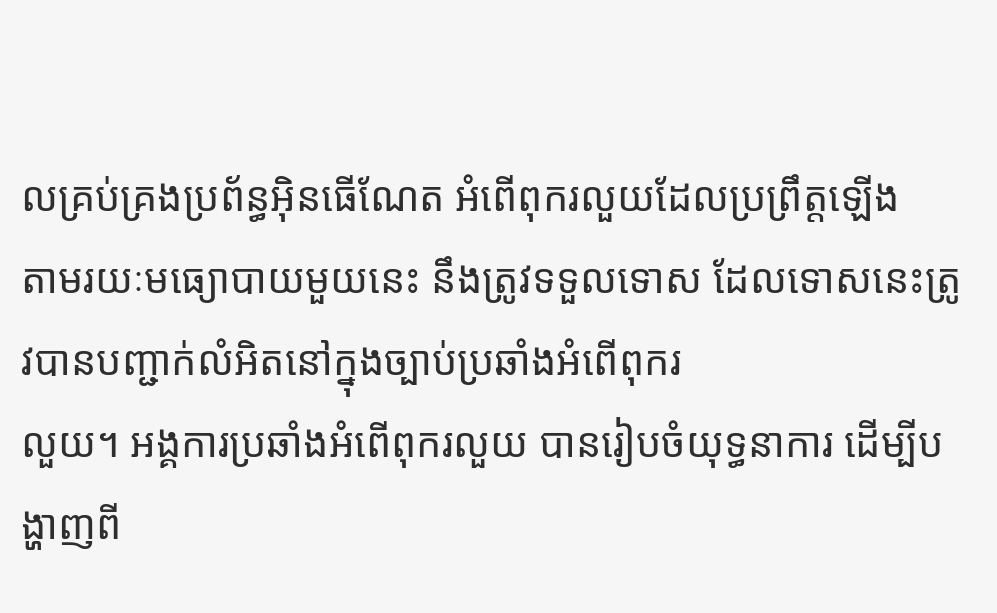លគ្រប់គ្រងប្រព័ន្ធអ៊ិនធើណែត អំពើពុករលួយដែលប្រព្រឹត្តឡើង
តាមរយៈមធ្យោបាយមួយនេះ នឹងត្រូវទទួលទោស ដែលទោសនេះត្រូវបានបញ្ជាក់លំអិតនៅក្នុងច្បាប់ប្រឆាំងអំពើពុករ
លួយ។ អង្គការប្រឆាំងអំពើពុករលួយ បានរៀបចំយុទ្ធនាការ ដើម្បីបង្ហាញពី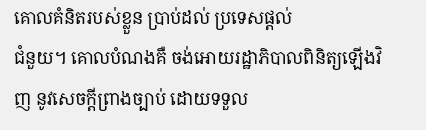គោលគំនិតរបស់ខ្លួន ប្រាប់ដល់ ប្រទេសផ្តល់
ជំនួយ។ គោលបំណងគឺ ចង់អោយរដ្ឋាភិបាលពិនិត្យឡើងវិញ នូវសេចក្តីព្រាងច្បាប់ ដោយទទួល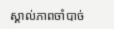ស្គាល់ភាពចាំបាច់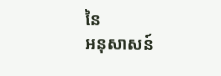នៃ
អនុសាសន៍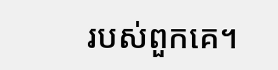របស់ពួកគេ។